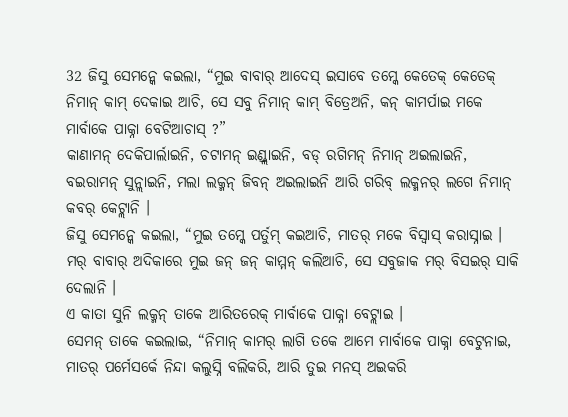32 ଜିସୁ ସେମନ୍କେ କଇଲା, “ମୁଇ ବାବାର୍ ଆଦେସ୍ ଇସାବେ ତମ୍କେ କେତେକ୍ କେତେକ୍ ନିମାନ୍ କାମ୍ ଦେକାଇ ଆଚି, ସେ ସବୁ ନିମାନ୍ କାମ୍ ବିତ୍ରେଅନି, କନ୍ କାମର୍ପାଇ ମକେ ମାର୍ବାକେ ପାକ୍ନା ବେଟିଆଚାସ୍ ?”
କାଣାମନ୍ ଦେକିପାର୍ଲାଇନି, ଚଟାମନ୍ ଇଣ୍ଡ୍ଲାଇନି, ବଡ୍ ରଗିମନ୍ ନିମାନ୍ ଅଇଲାଇନି, ବଇରାମନ୍ ସୁନ୍ଲାଇନି, ମଲା ଲକ୍ମନ୍ ଜିବନ୍ ଅଇଲାଇନି ଆରି ଗରିବ୍ ଲକ୍ମନର୍ ଲଗେ ନିମାନ୍ କବର୍ କେଟ୍ଲାନି ।
ଜିସୁ ସେମନ୍କେ କଇଲା, “ମୁଇ ତମ୍କେ ପର୍ତୁମ୍ କଇଆଚି, ମାତର୍ ମକେ ବିସ୍ବାସ୍ କରାସ୍ନାଇ । ମର୍ ବାବାର୍ ଅଦିକାରେ ମୁଇ ଜନ୍ ଜନ୍ କାମ୍ମନ୍ କଲିଆଚି, ସେ ସବୁଜାକ ମର୍ ବିସଇର୍ ସାକି ଦେଲାନି ।
ଏ କାତା ସୁନି ଲକ୍ମନ୍ ତାକେ ଆରିତରେକ୍ ମାର୍ବାକେ ପାକ୍ନା ବେଟ୍ଲାଇ ।
ସେମନ୍ ତାକେ କଇଲାଇ, “ନିମାନ୍ କାମର୍ ଲାଗି ତକେ ଆମେ ମାର୍ବାକେ ପାକ୍ନା ବେଟୁନାଇ, ମାତର୍ ପର୍ମେସର୍କେ ନିନ୍ଦା କଲୁସ୍ନି ବଲିକରି, ଆରି ତୁଇ ମନସ୍ ଅଇକରି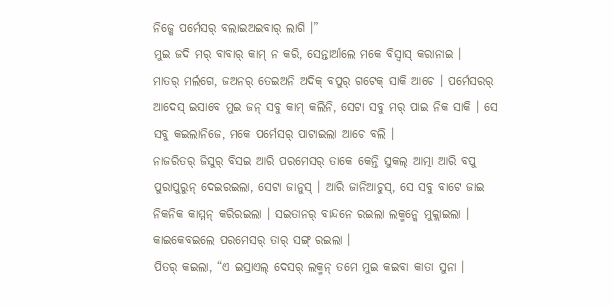ନିଜ୍କେ ପର୍ମେସର୍ ବଲାଇଅଇବାର୍ ଲାଗି ।”
ମୁଇ ଜଦି ମର୍ ବାବାର୍ କାମ୍ ନ କରି, ସେନ୍ତାର୍ଆଲେ ମକେ ବିସ୍ବାସ୍ କରାନାଇ ।
ମାତର୍ ମର୍ଲଗେ, ଜଅନର୍ ତେଇଅନି ଅଦିକ୍ ବପୁର୍ ଗଟେକ୍ ସାକି ଆଚେ । ପର୍ମେସରର୍ ଆଦେସ୍ ଇସାବେ ମୁଇ ଜନ୍ ସବୁ କାମ୍ କଲିନି, ସେଟା ସବୁ ମର୍ ପାଇ ନିକ ସାକି । ସେ ସବୁ କଇଲାନିଜେ, ମକେ ପର୍ମେସର୍ ପାଟାଇଲା ଆଚେ ବଲି ।
ନାଜରିତର୍ ଜିସୁର୍ ବିସଇ ଆରି ପରମେସର୍ ତାକେ କେନ୍ତି ସୁକଲ୍ ଆତ୍ମା ଆରି ବପୁ ପୁରାପୁରୁନ୍ ଦେଇରଇଲା, ସେଟା ଜାନୁସ୍ । ଆରି ଜାନିଆଚୁସ୍, ସେ ସବୁ ବାଟେ ଜାଇ ନିକନିକ କାମ୍ମନ୍ କରିରଇଲା । ସଇତାନର୍ ବାନ୍ଦନେ ରଇଲା ଲକ୍ମନ୍କେ ମୁକ୍ଲାଇଲା । କାଇକେବଇଲେ ପରମେସର୍ ତାର୍ ସଙ୍ଗ୍ ରଇଲା ।
ପିତର୍ କଇଲା, “ଏ ଇସ୍ରାଏଲ୍ ଦେସର୍ ଲକ୍ମନ୍ ତମେ ମୁଇ କଇବା କାତା ସୁନା ।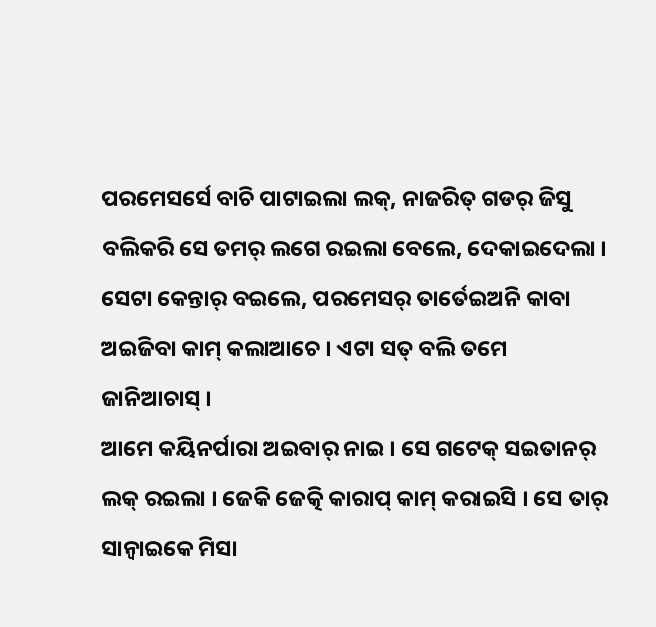ପରମେସର୍ସେ ବାଚି ପାଟାଇଲା ଲକ୍, ନାଜରିତ୍ ଗଡର୍ ଜିସୁ ବଲିକରି ସେ ତମର୍ ଲଗେ ରଇଲା ବେଲେ, ଦେକାଇଦେଲା । ସେଟା କେନ୍ତାର୍ ବଇଲେ, ପରମେସର୍ ତାର୍ତେଇଅନି କାବା ଅଇଜିବା କାମ୍ କଲାଆଚେ । ଏଟା ସତ୍ ବଲି ତମେ ଜାନିଆଚାସ୍ ।
ଆମେ କୟିନର୍ପାରା ଅଇବାର୍ ନାଇ । ସେ ଗଟେକ୍ ସଇତାନର୍ ଲକ୍ ରଇଲା । ଜେକି ଜେତ୍କି କାରାପ୍ କାମ୍ କରାଇସି । ସେ ତାର୍ ସାନ୍ବାଇକେ ମିସା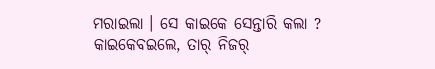ମରାଇଲା । ସେ କାଇକେ ସେନ୍ତାରି କଲା ? କାଇକେବଇଲେ, ତାର୍ ନିଜର୍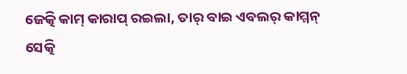ଜେତ୍କି କାମ୍ କାରାପ୍ ରଇଲା, ତାର୍ ବାଇ ଏବଲର୍ କାମ୍ମନ୍ ସେତ୍କି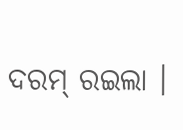ଦରମ୍ ରଇଲା ।